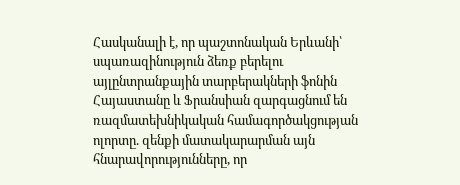Հասկանալի է, որ պաշտոնական Երևանի՝ սպառազինություն ձեռք բերելու այլընտրանքային տարբերակների ֆոնին Հայաստանը և Ֆրանսիան զարգացնում են ռազմատեխնիկական համագործակցության ոլորտը. զենքի մատակարարման այն հնարավորությունները, որ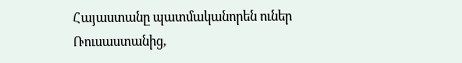Հայաստանը պատմականորեն ուներ Ռուսաստանից,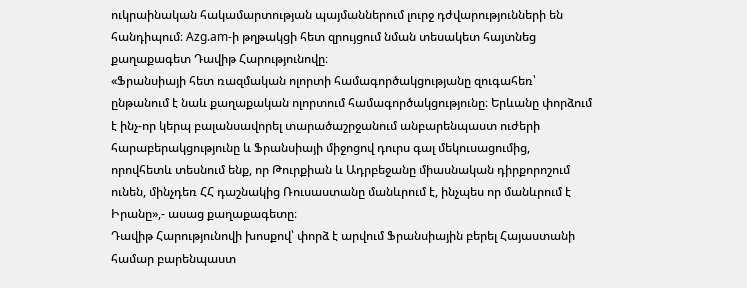ուկրաինական հակամարտության պայմաններում լուրջ դժվարությունների են հանդիպում։ Azg.am-ի թղթակցի հետ զրույցում նման տեսակետ հայտնեց քաղաքագետ Դավիթ Հարությունովը։
«Ֆրանսիայի հետ ռազմական ոլորտի համագործակցությանը զուգահեռ՝ ընթանում է նաև քաղաքական ոլորտում համագործակցությունը։ Երևանը փորձում է ինչ-որ կերպ բալանսավորել տարածաշրջանում անբարենպաստ ուժերի հարաբերակցությունը և Ֆրանսիայի միջոցով դուրս գալ մեկուսացումից, որովհետև տեսնում ենք, որ Թուրքիան և Ադրբեջանը միասնական դիրքորոշում ունեն, մինչդեռ ՀՀ դաշնակից Ռուսաստանը մանևրում է, ինչպես որ մանևրում է Իրանը»,- ասաց քաղաքագետը։
Դավիթ Հարությունովի խոսքով՝ փորձ է արվում Ֆրանսիային բերել Հայաստանի համար բարենպաստ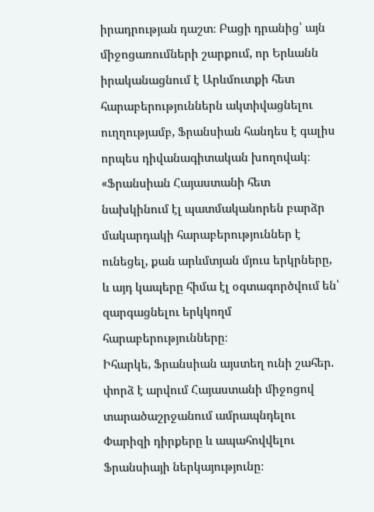իրադրության դաշտ։ Բացի դրանից՝ այն միջոցառումների շարքում, որ Երևանն իրականացնում է Արևմուտքի հետ հարաբերություններն ակտիվացնելու ուղղությամբ, Ֆրանսիան հանդես է գալիս որպես դիվանագիտական խողովակ։
«Ֆրանսիան Հայաստանի հետ նախկինում էլ պատմականորեն բարձր մակարդակի հարաբերություններ է ունեցել, քան արևմտյան մյուս երկրները, և այդ կապերը հիմա էլ օգտագործվում են՝ զարգացնելու երկկողմ հարաբերությունները։
Իհարկե, Ֆրանսիան այստեղ ունի շահեր. փորձ է արվում Հայաստանի միջոցով տարածաշրջանում ամրապնդելու Փարիզի դիրքերը և ապահովվելու Ֆրանսիայի ներկայությունը։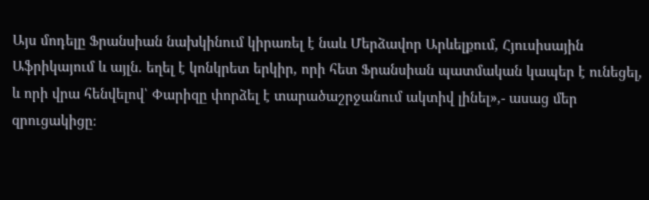Այս մոդելը Ֆրանսիան նախկինում կիրառել է նաև Մերձավոր Արևելքում, Հյուսիսային Աֆրիկայում և այլն. եղել է կոնկրետ երկիր, որի հետ Ֆրանսիան պատմական կապեր է ունեցել, և որի վրա հենվելով՝ Փարիզը փորձել է տարածաշրջանում ակտիվ լինել»,- ասաց մեր զրուցակիցը։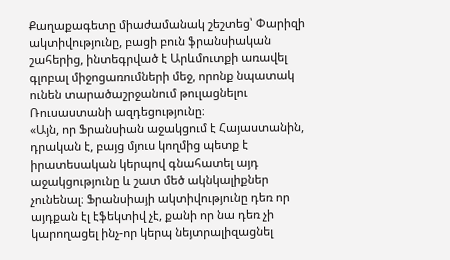Քաղաքագետը միաժամանակ շեշտեց՝ Փարիզի ակտիվությունը, բացի բուն ֆրանսիական շահերից, ինտեգրված է Արևմուտքի առավել գլոբալ միջոցառումների մեջ, որոնք նպատակ ունեն տարածաշրջանում թուլացնելու Ռուսաստանի ազդեցությունը։
«Այն, որ Ֆրանսիան աջակցում է Հայաստանին, դրական է, բայց մյուս կողմից պետք է իրատեսական կերպով գնահատել այդ աջակցությունը և շատ մեծ ակնկալիքներ չունենալ։ Ֆրանսիայի ակտիվությունը դեռ որ այդքան էլ էֆեկտիվ չէ, քանի որ նա դեռ չի կարողացել ինչ-որ կերպ նեյտրալիզացնել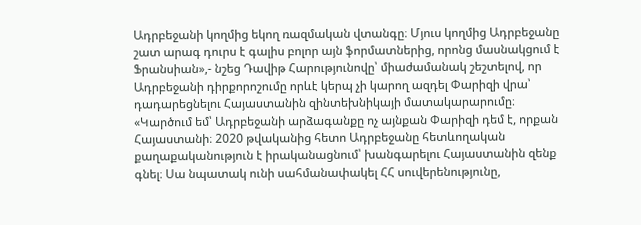Ադրբեջանի կողմից եկող ռազմական վտանգը։ Մյուս կողմից Ադրբեջանը շատ արագ դուրս է գալիս բոլոր այն ֆորմատներից, որոնց մասնակցում է Ֆրանսիան»,- նշեց Դավիթ Հարությունովը՝ միաժամանակ շեշտելով, որ Ադրբեջանի դիրքորոշումը որևէ կերպ չի կարող ազդել Փարիզի վրա՝ դադարեցնելու Հայաստանին զինտեխնիկայի մատակարարումը։
«Կարծում եմ՝ Ադրբեջանի արձագանքը ոչ այնքան Փարիզի դեմ է, որքան Հայաստանի։ 2020 թվականից հետո Ադրբեջանը հետևողական քաղաքականություն է իրականացնում՝ խանգարելու Հայաստանին զենք գնել։ Սա նպատակ ունի սահմանափակել ՀՀ սուվերենությունը,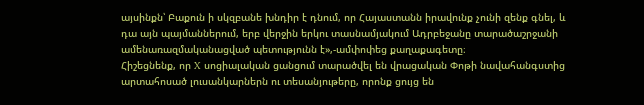այսինքն՝ Բաքուն ի սկզբանե խնդիր է դնում, որ Հայաստանն իրավունք չունի զենք գնել, և դա այն պայմաններում, երբ վերջին երկու տասնամյակում Ադրբեջանը տարածաշրջանի ամենառազմականացված պետությունն է»,-ամփոփեց քաղաքագետը։
Հիշեցնենք, որ X սոցիալական ցանցում տարածվել են վրացական Փոթի նավահանգստից արտահոսած լուսանկարներն ու տեսանյութերը, որոնք ցույց են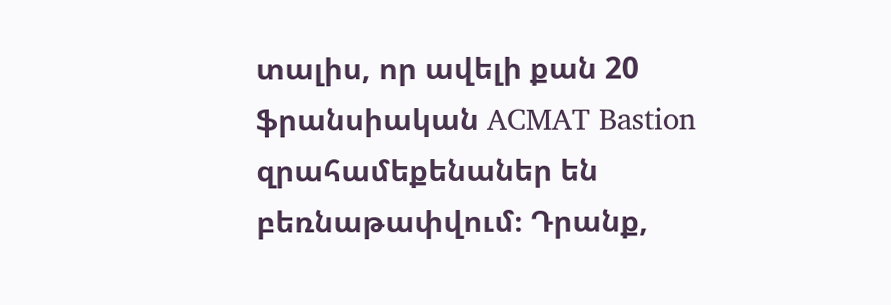տալիս, որ ավելի քան 20 ֆրանսիական ACMAT Bastion զրահամեքենաներ են բեռնաթափվում։ Դրանք,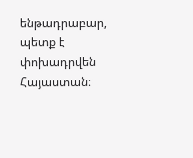ենթադրաբար, պետք է փոխադրվեն Հայաստան։